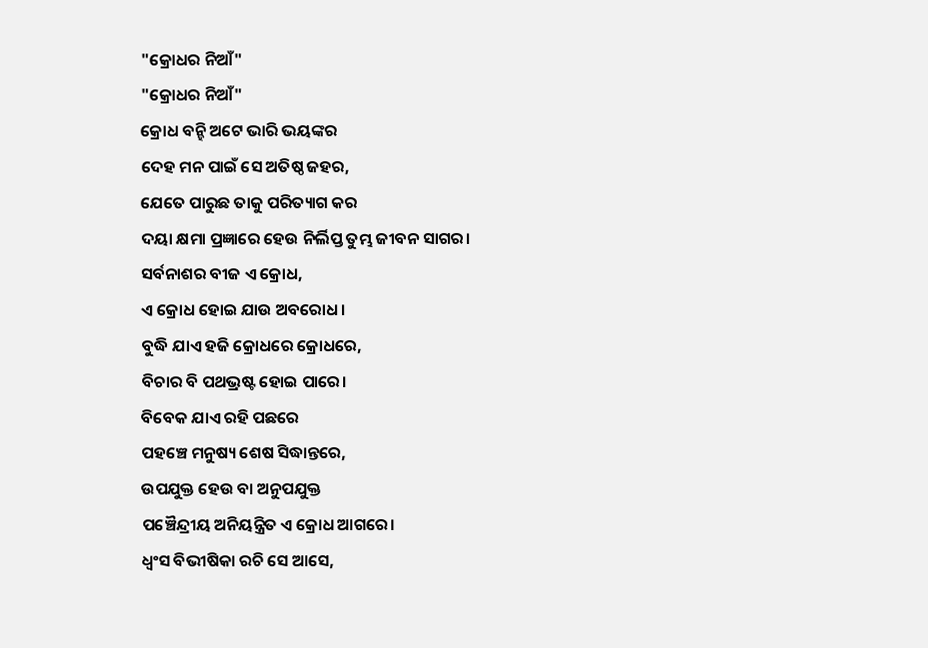"କ୍ରୋଧର ନିଆଁ"
"କ୍ରୋଧର ନିଆଁ"
କ୍ରୋଧ ବନ୍ହି ଅଟେ ଭାରି ଭୟଙ୍କର
ଦେହ ମନ ପାଇଁ ସେ ଅତିଷ୍ଠ ଜହର,
ଯେତେ ପାରୁଛ ତାକୁ ପରିତ୍ୟାଗ କର
ଦୟା କ୍ଷମା ପ୍ରଜ୍ଞାରେ ହେଉ ନିର୍ଲିପ୍ତ ତୁମ୍ଭ ଜୀବନ ସାଗର।
ସର୍ବନାଶର ବୀଜ ଏ କ୍ରୋଧ,
ଏ କ୍ରୋଧ ହୋଇ ଯାଉ ଅବରୋଧ।
ବୁଦ୍ଧି ଯାଏ ହଜି କ୍ରୋଧରେ କ୍ରୋଧରେ,
ବିଚାର ବି ପଥଭ୍ରଷ୍ଟ ହୋଇ ପାରେ।
ବିବେକ ଯାଏ ରହି ପଛରେ
ପହଞ୍ଚେ ମନୁଷ୍ୟ ଶେଷ ସିଦ୍ଧାନ୍ତରେ,
ଉପଯୁକ୍ତ ହେଉ ବା ଅନୁପଯୁକ୍ତ
ପଞ୍ଚୈନ୍ଦ୍ରୀୟ ଅନିୟନ୍ତ୍ରିତ ଏ କ୍ରୋଧ ଆଗରେ।
ଧ୍ଵଂସ ବିଭୀଷିକା ରଚି ସେ ଆସେ,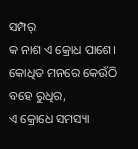ସମ୍ପର୍
କ ନାଶ ଏ କ୍ରୋଧ ପାଶେ।
କୋଧିତ ମନରେ କେଉଁଠି ବହେ ରୁଧିର,
ଏ କ୍ରୋଧେ ସମସ୍ୟା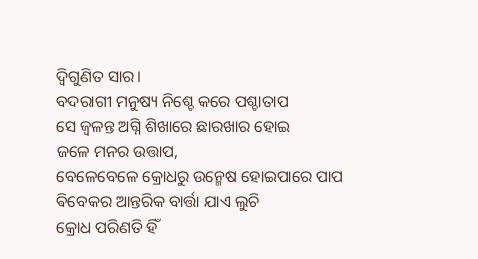ଦ୍ଵିଗୁଣିତ ସାର।
ବଦରାଗୀ ମନୁଷ୍ୟ ନିଶ୍ଚେ କରେ ପଶ୍ଚାତାପ
ସେ ଜ୍ୱଳନ୍ତ ଅଗ୍ନି ଶିଖାରେ ଛାରଖାର ହୋଇ
ଜଳେ ମନର ଉତ୍ତାପ,
ବେଳେବେଳେ କ୍ରୋଧରୁ ଉନ୍ମେଷ ହୋଇପାରେ ପାପ
ଵିବେକର ଆନ୍ତରିକ ବାର୍ତ୍ତା ଯାଏ ଲୁଚି
କ୍ରୋଧ ପରିଣତି ହିଁ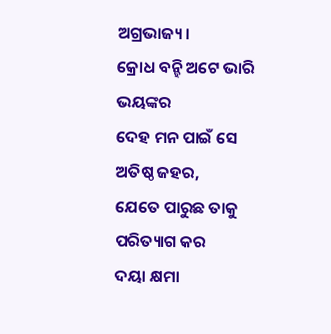ଅଗ୍ରଭାଜ୍ୟ।
କ୍ରୋଧ ବନ୍ହି ଅଟେ ଭାରି ଭୟଙ୍କର
ଦେହ ମନ ପାଇଁ ସେ ଅତିଷ୍ଠ ଜହର,
ଯେତେ ପାରୁଛ ତାକୁ ପରିତ୍ୟାଗ କର
ଦୟା କ୍ଷମା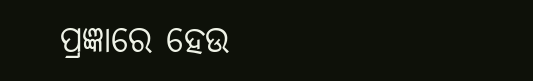ପ୍ରଜ୍ଞାରେ ହେଉ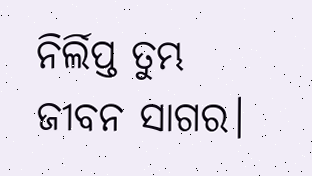ନିର୍ଲିପ୍ତ ତୁମ୍ଭ ଜୀବନ ସାଗର।